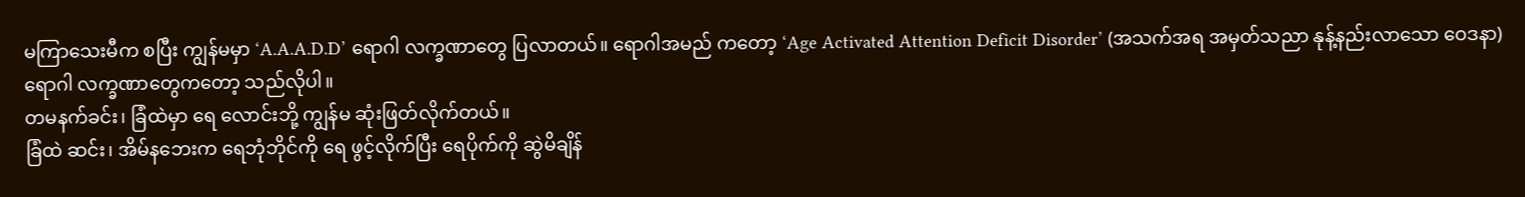မကြာသေးမီက စပြီး ကျွန်မမှာ ‘A.A.A.D.D’ ရောဂါ လက္ခဏာတွေ ပြလာတယ်။ ရောဂါအမည် ကတော့ ‘Age Activated Attention Deficit Disorder’ (အသက်အရ အမှတ်သညာ နုန့်နည်းလာသော ဝေဒနာ)
ရောဂါ လက္ခဏာတွေကတော့ သည်လိုပါ။
တမနက်ခင်း၊ ခြံထဲမှာ ရေ လောင်းဘို့ ကျွန်မ ဆုံးဖြတ်လိုက်တယ်။
ခြံထဲ ဆင်း၊ အိမ်နဘေးက ရေဘုံဘိုင်ကို ရေ ဖွင့်လိုက်ပြီး ရေပိုက်ကို ဆွဲမိချိန်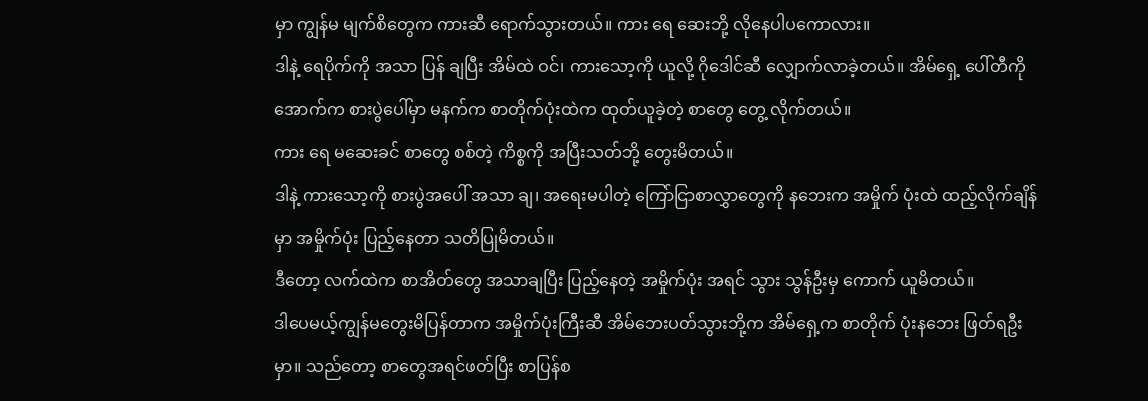မှာ ကျွန်မ မျက်စိတွေက ကားဆီ ရောက်သွားတယ်။ ကား ရေ ဆေးဘို့ လိုနေပါပကောလား။
ဒါနဲ့ ရေပိုက်ကို အသာ ပြန် ချပြီး အိမ်ထဲ ဝင်၊ ကားသော့ကို ယူလို့ ဂိုဒေါင်ဆီ လျှောက်လာခဲ့တယ်။ အိမ်ရှေ့ ပေါ်တီကိုအောက်က စားပွဲပေါ်မှာ မနက်က စာတိုက်ပုံးထဲက ထုတ်ယူခဲ့တဲ့ စာတွေ တွေ့ လိုက်တယ်။
ကား ရေ မဆေးခင် စာတွေ စစ်တဲ့ ကိစ္စကို အပြီးသတ်ဘို့ တွေးမိတယ်။
ဒါနဲ့ ကားသော့ကို စားပွဲအပေါ် အသာ ချ၊ အရေးမပါတဲ့ ကြော်ငြာစာလွှာတွေကို နဘေးက အမှိုက် ပုံးထဲ ထည့်လိုက်ချိန်မှာ အမှိုက်ပုံး ပြည့်နေတာ သတိပြုမိတယ်။
ဒီတော့ လက်ထဲက စာအိတ်တွေ အသာချပြီး ပြည့်နေတဲ့ အမှိုက်ပုံး အရင် သွား သွန်ဦးမှ ကောက် ယူမိတယ်။
ဒါပေမယ့်ကျွန်မတွေးမိပြန်တာက အမှိုက်ပုံးကြီးဆီ အိမ်ဘေးပတ်သွားဘို့က အိမ်ရှေ့က စာတိုက် ပုံးနဘေး ဖြတ်ရဦးမှာ။ သည်တော့ စာတွေအရင်ဖတ်ပြီး စာပြန်စ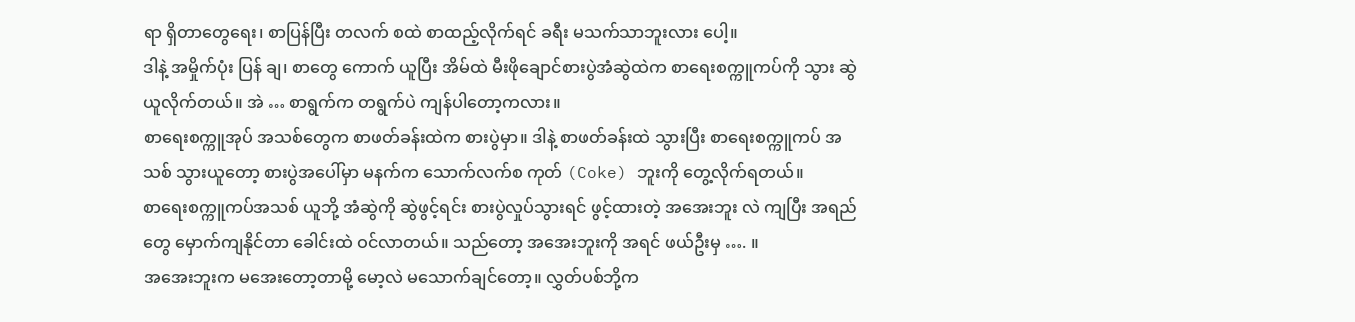ရာ ရှိတာတွေရေး၊ စာပြန်ပြီး တလက် စထဲ စာထည့်လိုက်ရင် ခရီး မသက်သာဘူးလား ပေါ့။
ဒါနဲ့ အမှိုက်ပုံး ပြန် ချ၊ စာတွေ ကောက် ယူပြီး အိမ်ထဲ မီးဖိုချောင်စားပွဲအံဆွဲထဲက စာရေးစက္ကူကပ်ကို သွား ဆွဲယူလိုက်တယ်။ အဲ … စာရွက်က တရွက်ပဲ ကျန်ပါတော့ကလား။
စာရေးစက္ကူအုပ် အသစ်တွေက စာဖတ်ခန်းထဲက စားပွဲမှာ။ ဒါနဲ့ စာဖတ်ခန်းထဲ သွားပြီး စာရေးစက္ကူကပ် အသစ် သွားယူတော့ စားပွဲအပေါ်မှာ မနက်က သောက်လက်စ ကုတ် (Coke) ဘူးကို တွေ့လိုက်ရတယ်။
စာရေးစက္ကူကပ်အသစ် ယူဘို့ အံဆွဲကို ဆွဲဖွင့်ရင်း စားပွဲလှုပ်သွားရင် ဖွင့်ထားတဲ့ အအေးဘူး လဲ ကျပြီး အရည်တွေ မှောက်ကျနိုင်တာ ခေါင်းထဲ ဝင်လာတယ်။ သည်တော့ အအေးဘူးကို အရင် ဖယ်ဦးမှ …. ။
အအေးဘူးက မအေးတော့တာမို့ မော့လဲ မသောက်ချင်တော့။ လွှတ်ပစ်ဘို့က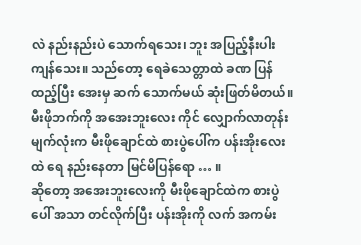လဲ နည်းနည်းပဲ သောက်ရသေး၊ ဘူး အပြည့်နီးပါး ကျန်သေး။ သည်တော့ ရေခဲသေတ္တာထဲ ခဏ ပြန် ထည့်ပြီး အေးမှ ဆက် သောက်မယ် ဆုံးဖြတ်မိတယ်။
မီးဖိုဘက်ကို အအေးဘူးလေး ကိုင် လျှောက်လာတုန်း မျက်လုံးက မီးဖိုချောင်ထဲ စားပွဲပေါ်က ပန်းအိုးလေးထဲ ရေ နည်းနေတာ မြင်မိပြန်ရော … ။
ဆိုတော့ အအေးဘူးလေးကို မီးဖိုချောင်ထဲက စားပွဲပေါ် အသာ တင်လိုက်ပြီး ပန်းအိုးကို လက် အကမ်း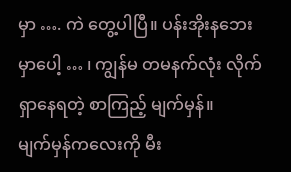မှာ …. ကဲ တွေ့ပါပြီ။ ပန်းအိုးနဘေးမှာပေါ့ … ၊ ကျွန်မ တမနက်လုံး လိုက် ရှာနေရတဲ့ စာကြည့် မျက်မှန်။
မျက်မှန်ကလေးကို မီး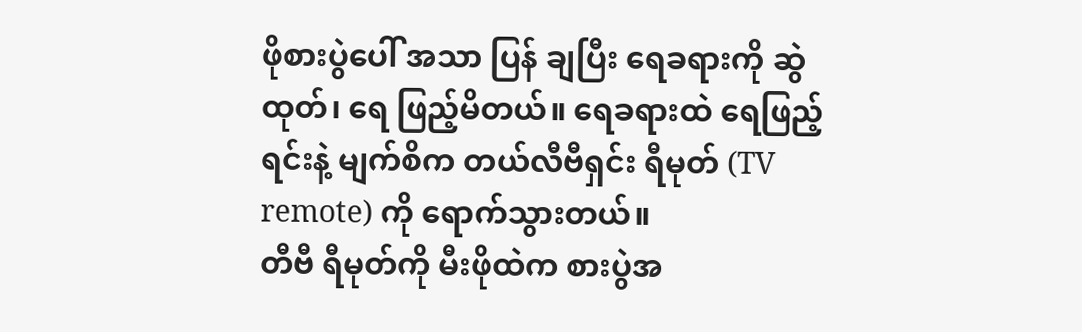ဖိုစားပွဲပေါ် အသာ ပြန် ချပြီး ရေခရားကို ဆွဲ ထုတ်၊ ရေ ဖြည့်မိတယ်။ ရေခရားထဲ ရေဖြည့်ရင်းနဲ့ မျက်စိက တယ်လီဗီရှင်း ရီမုတ် (TV remote) ကို ရောက်သွားတယ်။
တီဗီ ရီမုတ်ကို မီးဖိုထဲက စားပွဲအ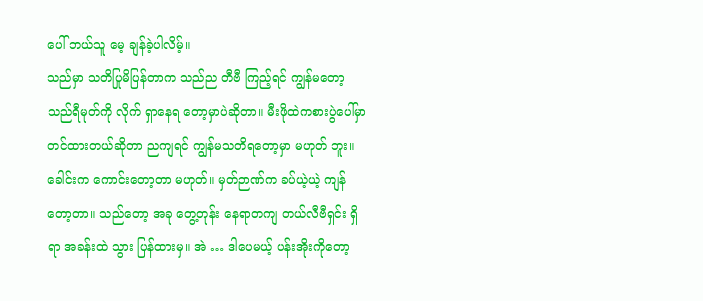ပေါ် ဘယ်သူ မေ့ ချန်ခဲ့ပါလိမ့်။
သည်မှာ သတိပြုမိပြန်တာက သည်ည တီဗီ ကြည့်ရင် ကျွန်မတော့ သည်ရီမုတ်ကို လိုက် ရှာနေရ တော့မှာပဲဆိုတာ။ မီးဖိုထဲကစားပွဲပေါ်မှာတင်ထားတယ်ဆိုတာ ညကျရင် ကျွန်မသတိရတော့မှာ မဟုတ် ဘူး။ ခေါင်းက ကောင်းတော့တာ မဟုတ်။ မှတ်ဉာဏ်က ခပ်ယဲ့ယဲ့ ကျန်တော့တာ။ သည်တော့ အခု တွေ့တုန်း နေရာတကျ တယ်လီဗီရှင်း ရှိရာ အခန်းထဲ သွား ပြန်ထားမှ။ အဲ … ဒါပေမယ့် ပန်းအိုးကိုတော့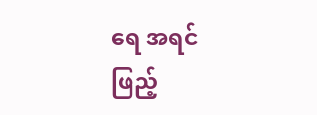ရေ အရင် ဖြည့်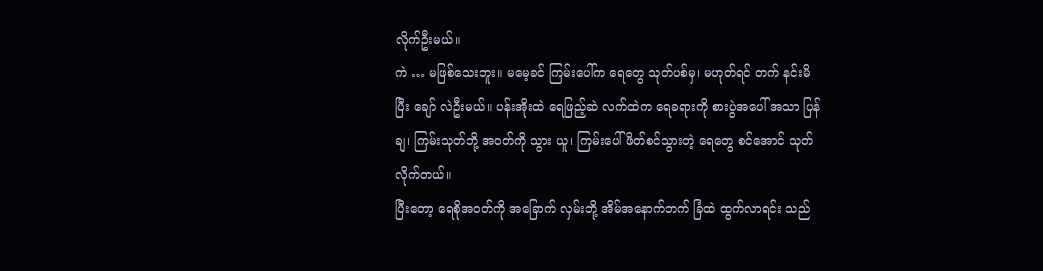လိုက်ဦးမယ်။
ကဲ … မဖြစ်သေးဘူး။ မမေ့ခင် ကြမ်းပေါ်က ရေတွေ သုတ်ပစ်မှ၊ မဟုတ်ရင် တက် နင်းမိပြီး ချော် လဲဦးမယ်။ ပန်းအိုးထဲ ရေဖြည့်ဆဲ လက်ထဲက ရေခရားကို စားပွဲအပေါ် အသာ ပြန်ချ၊ ကြမ်းသုတ်ဘို့ အဝတ်ကို သွား ယူ၊ ကြမ်းပေါ် ဖိတ်စင်သွားတဲ့ ရေတွေ စင်အောင် သုတ်လိုက်တယ်။
ပြီးတော့ ရေစိုအဝတ်ကို အခြောက် လှမ်းဘို့ အိမ်အနောက်ဘက် ခြံထဲ ထွက်လာရင်း သည်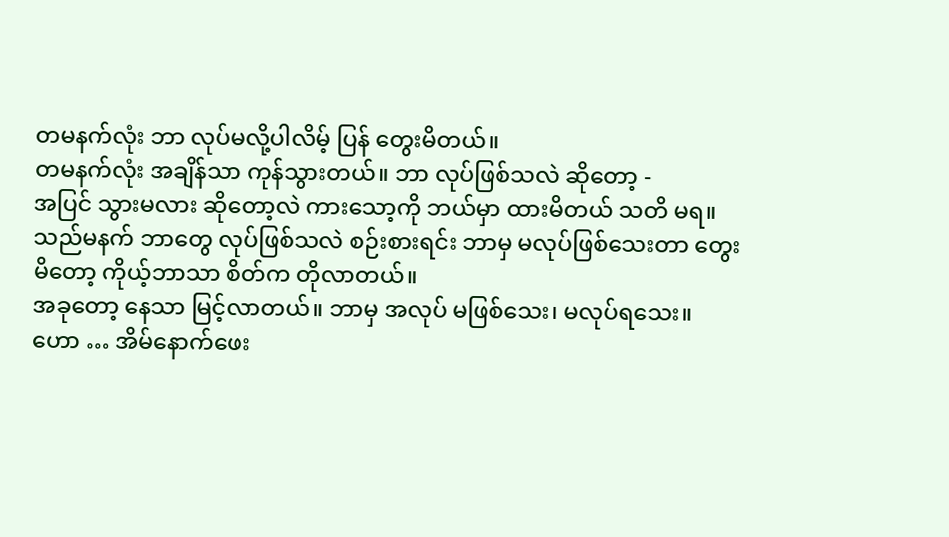တမနက်လုံး ဘာ လုပ်မလို့ပါလိမ့် ပြန် တွေးမိတယ်။
တမနက်လုံး အချိန်သာ ကုန်သွားတယ်။ ဘာ လုပ်ဖြစ်သလဲ ဆိုတော့ -
အပြင် သွားမလား ဆိုတော့လဲ ကားသော့ကို ဘယ်မှာ ထားမိတယ် သတိ မရ။
သည်မနက် ဘာတွေ လုပ်ဖြစ်သလဲ စဉ်းစားရင်း ဘာမှ မလုပ်ဖြစ်သေးတာ တွေးမိတော့ ကိုယ့်ဘာသာ စိတ်က တိုလာတယ်။
အခုတော့ နေသာ မြင့်လာတယ်။ ဘာမှ အလုပ် မဖြစ်သေး၊ မလုပ်ရသေး။
ဟော … အိမ်နောက်ဖေး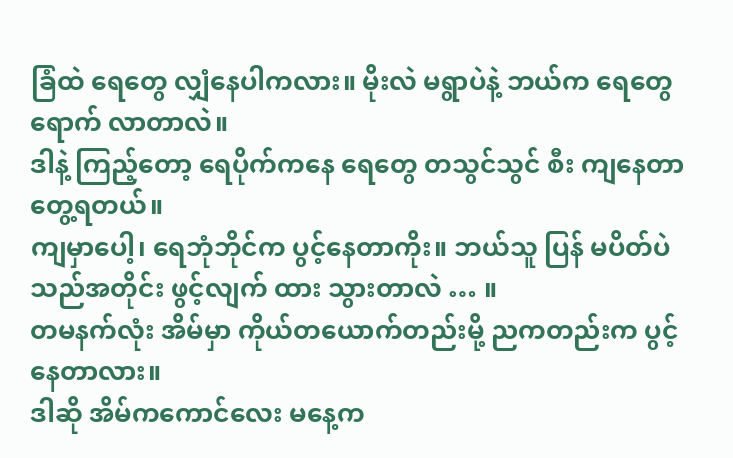ခြံထဲ ရေတွေ လျှံနေပါကလား။ မိုးလဲ မရွာပဲနဲ့ ဘယ်က ရေတွေ ရောက် လာတာလဲ။
ဒါနဲ့ ကြည့်တော့ ရေပိုက်ကနေ ရေတွေ တသွင်သွင် စီး ကျနေတာ တွေ့ရတယ်။
ကျမှာပေါ့၊ ရေဘုံဘိုင်က ပွင့်နေတာကိုး။ ဘယ်သူ ပြန် မပိတ်ပဲ သည်အတိုင်း ဖွင့်လျက် ထား သွားတာလဲ … ။
တမနက်လုံး အိမ်မှာ ကိုယ်တယောက်တည်းမို့ ညကတည်းက ပွင့်နေတာလား။
ဒါဆို အိမ်ကကောင်လေး မနေ့က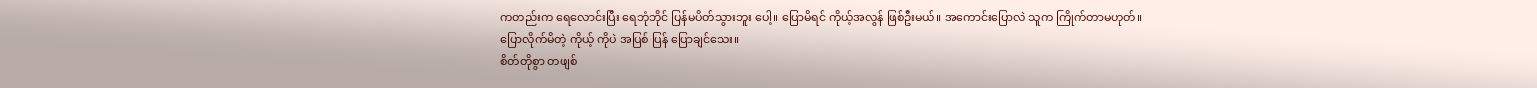ကတည်းက ရေလောင်းပြီး ရေဘုံဘိုင် ပြန်မပိတ်သွားဘူး ပေါ့။ ပြောမိရင် ကိုယ့်အလွန် ဖြစ်ဦးမယ်။ အကောင်းပြောလဲ သူက ကြိုက်တာမဟုတ်။ ပြောလိုက်မိတဲ့ ကိုယ့် ကိုပဲ အပြစ် ပြန် ပြောချင်သေး။
စိတ်တိုစွာ တဖျစ်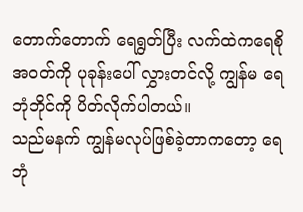တောက်တောက် ရေရွတ်ပြီး လက်ထဲကရေစိုအဝတ်ကို ပုခုန်းပေါ် လွှားတင်လို့ ကျွန်မ ရေဘုံဘိုင်ကို ပိတ်လိုက်ပါတယ်။
သည်မနက် ကျွန်မလုပ်ဖြစ်ခဲ့တာကတော့ ရေဘုံ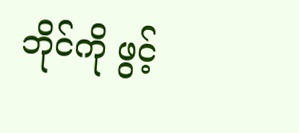ဘိုင်ကို ဖွင့်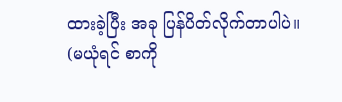ထားခဲ့ပြီး အခု ပြန်ပိတ်လိုက်တာပါပဲ။ (မယုံရင် စာကို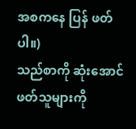အစကနေ ပြန် ဖတ်ပါ။)
သည်စာကို ဆုံးအောင်ဖတ်သူများကို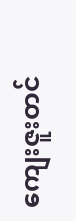ကျေးဇူးတင်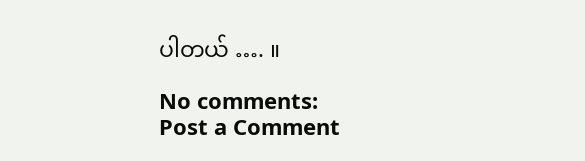ပါတယ် …. ။

No comments:
Post a Comment